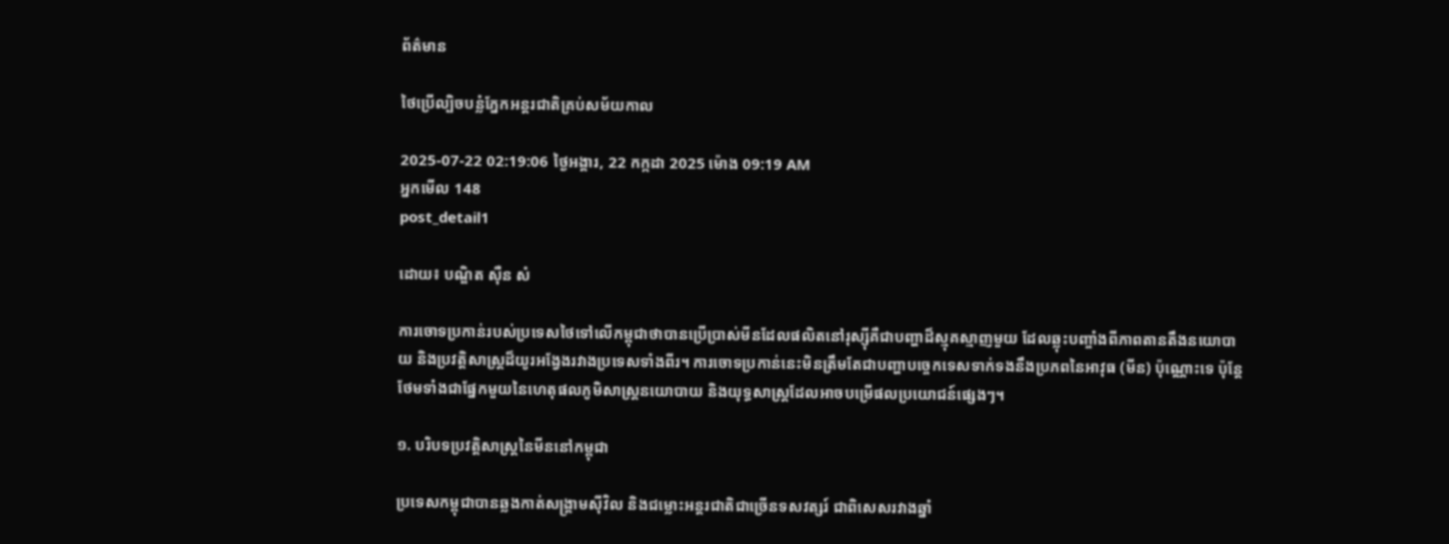ព័ត៌មាន

ថៃប្រើល្បិចបន្លំភ្នែកអន្តរជាតិគ្រប់សម័យកាល

2025-07-22 02:19:06 ថ្ងៃអង្គារ, 22 កក្កដា 2025 ម៉ោង 09:19 AM
អ្នកមើល 148
post_detail1

ដោយ៖ បណ្ឌិត ស៊ឺន សំ

ការចោទប្រកាន់របស់ប្រទេសថៃទៅលើកម្ពុជាថាបានប្រើប្រាស់មីនដែលផលិតនៅរុស្ស៊ីគឺជាបញ្ហាដ៏ស្មុគស្មាញមួយ ដែលឆ្លុះបញ្ចាំងពីភាពតានតឹងនយោបាយ និងប្រវត្តិសាស្ត្រដ៏យូរអង្វែងរវាងប្រទេសទាំងពីរ។ ការចោទប្រកាន់នេះមិនត្រឹមតែជាបញ្ហាបច្ចេកទេសទាក់ទងនឹងប្រភពនៃអាវុធ (មីន) ប៉ុណ្ណោះទេ ប៉ុន្តែថែមទាំងជាផ្នែកមួយនៃហេតុផលភូមិសាស្ត្រនយោបាយ និងយុទ្ធសាស្ត្រដែលអាចបម្រើផលប្រយោជន៍ផ្សេងៗ។

១. បរិបទប្រវត្តិសាស្ត្រនៃមីននៅកម្ពុជា

ប្រទេសកម្ពុជាបានឆ្លងកាត់សង្គ្រាមស៊ីវិល និងជម្លោះអន្តរជាតិជាច្រើនទសវត្សរ៍ ជាពិសេសរវាងឆ្នាំ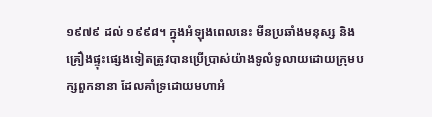១៩៧៩ ដល់ ១៩៩៨។ ក្នុងអំឡុងពេលនេះ មីនប្រឆាំងមនុស្ស និងគ្រឿងផ្ទុះផ្សេងទៀតត្រូវបានប្រើប្រាស់យ៉ាងទូលំទូលាយដោយក្រុមបក្សពួកនានា ដែលគាំទ្រដោយមហាអំ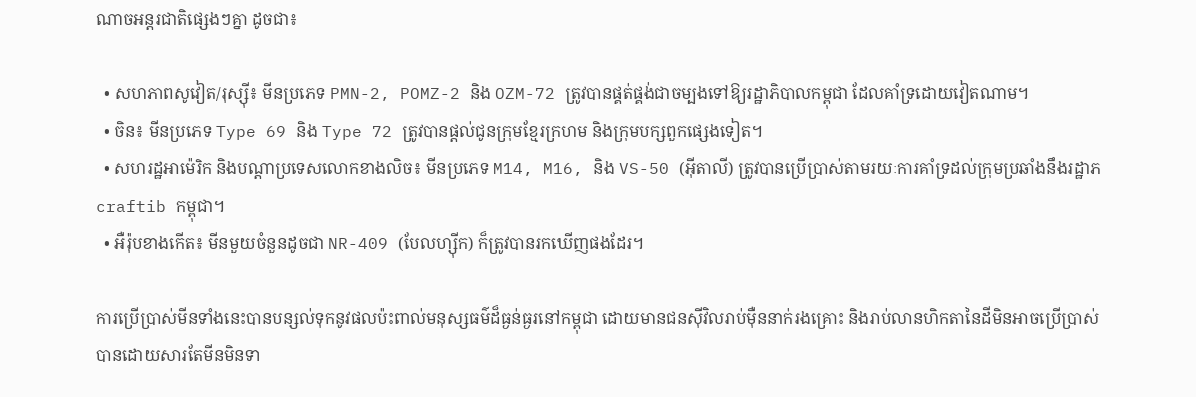ណាចអន្តរជាតិផ្សេងៗគ្នា ដូចជា៖

  • សហភាពសូវៀត/រុស្ស៊ី៖ មីនប្រភេទ PMN-2, POMZ-2 និង OZM-72 ត្រូវបានផ្គត់ផ្គង់ជាចម្បងទៅឱ្យរដ្ឋាភិបាលកម្ពុជា ដែលគាំទ្រដោយវៀតណាម។
  • ចិន៖ មីនប្រភេទ Type 69 និង Type 72 ត្រូវបានផ្តល់ជូនក្រុមខ្មែរក្រហម និងក្រុមបក្សពួកផ្សេងទៀត។
  • សហរដ្ឋអាម៉េរិក និងបណ្តាប្រទេសលោកខាងលិច៖ មីនប្រភេទ M14, M16, និង VS-50 (អ៊ីតាលី) ត្រូវបានប្រើប្រាស់តាមរយៈការគាំទ្រដល់ក្រុមប្រឆាំងនឹងរដ្ឋាភ craftib កម្ពុជា។
  • អឺរ៉ុបខាងកើត៖ មីនមួយចំនួនដូចជា NR-409 (បែលហ្ស៊ីក) ក៏ត្រូវបានរកឃើញផងដែរ។

ការប្រើប្រាស់មីនទាំងនេះបានបន្សល់ទុកនូវផលប៉ះពាល់មនុស្សធម៌ដ៏ធ្ងន់ធ្ងរនៅកម្ពុជា ដោយមានជនស៊ីវិលរាប់ម៉ឺននាក់រងគ្រោះ និងរាប់លានហិកតានៃដីមិនអាចប្រើប្រាស់បានដោយសារតែមីនមិនទា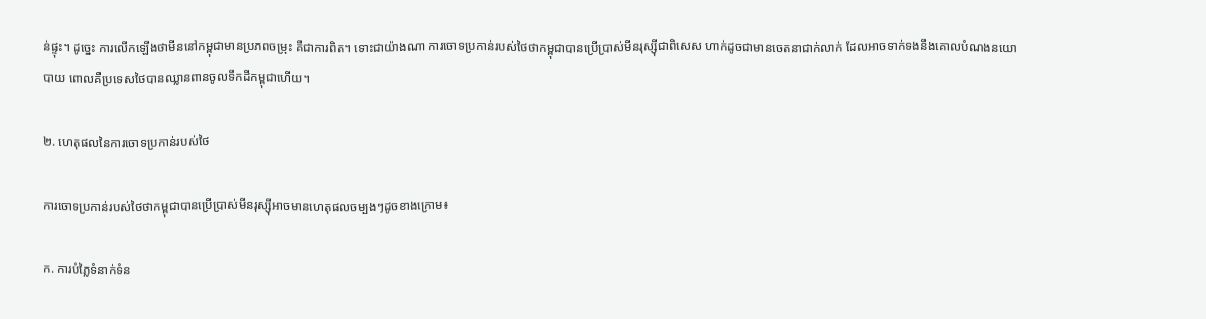ន់ផ្ទុះ។ ដូច្នេះ ការលើកឡើងថាមីននៅកម្ពុជាមានប្រភពចម្រុះ គឺជាការពិត។ ទោះជាយ៉ាងណា ការចោទប្រកាន់របស់ថៃថាកម្ពុជាបានប្រើប្រាស់មីនរុស្ស៊ីជាពិសេស ហាក់ដូចជាមានចេតនាជាក់លាក់ ដែលអាចទាក់ទងនឹងគោលបំណងនយោបាយ ពោលគឺប្រទេសថៃបានឈ្លានពានចូលទឹកដីកម្ពុជាហើយ។

២. ហេតុផលនៃការចោទប្រកាន់របស់ថៃ

ការចោទប្រកាន់របស់ថៃថាកម្ពុជាបានប្រើប្រាស់មីនរុស្ស៊ីអាចមានហេតុផលចម្បងៗដូចខាងក្រោម៖

ក. ការបំភ្លៃទំនាក់ទំន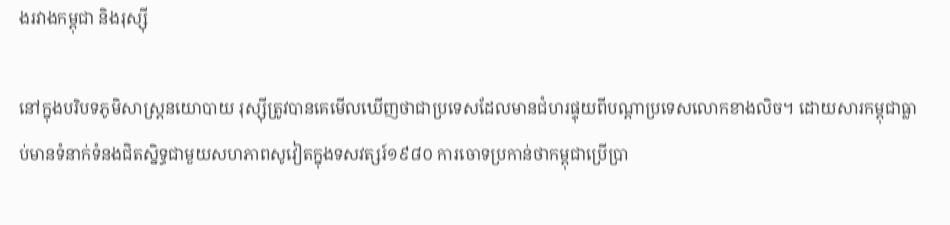ងរវាងកម្ពុជា និងរុស្ស៊ី

នៅក្នុងបរិបទភូមិសាស្ត្រនយោបាយ រុស្ស៊ីត្រូវបានគេមើលឃើញថាជាប្រទេសដែលមានជំហរផ្ទុយពីបណ្តាប្រទេសលោកខាងលិច។ ដោយសារកម្ពុជាធ្លាប់មានទំនាក់ទំនងជិតស្និទ្ធជាមួយសហភាពសូវៀតក្នុងទសវត្សរ៍១៩៨០ ការចោទប្រកាន់ថាកម្ពុជាប្រើប្រា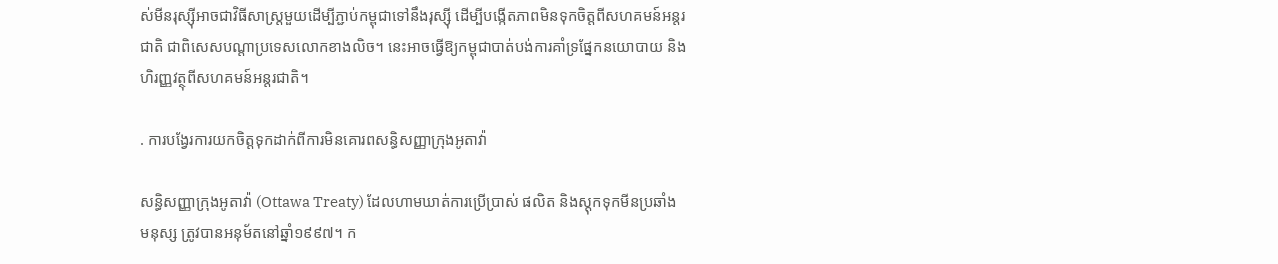ស់មីនរុស្ស៊ីអាចជាវិធីសាស្ត្រមួយដើម្បីភ្ជាប់កម្ពុជាទៅនឹងរុស្ស៊ី ដើម្បីបង្កើតភាពមិនទុកចិត្តពីសហគមន៍អន្តរជាតិ ជាពិសេសបណ្តាប្រទេសលោកខាងលិច។ នេះអាចធ្វើឱ្យកម្ពុជាបាត់បង់ការគាំទ្រផ្នែកនយោបាយ និងហិរញ្ញវត្ថុពីសហគមន៍អន្តរជាតិ។

. ការបង្វែរការយកចិត្តទុកដាក់ពីការមិនគោរពសន្ធិសញ្ញាក្រុងអូតាវ៉ា

សន្ធិសញ្ញាក្រុងអូតាវ៉ា (Ottawa Treaty) ដែលហាមឃាត់ការប្រើប្រាស់ ផលិត និងស្តុកទុកមីនប្រឆាំងមនុស្ស ត្រូវបានអនុម័តនៅឆ្នាំ១៩៩៧។ ក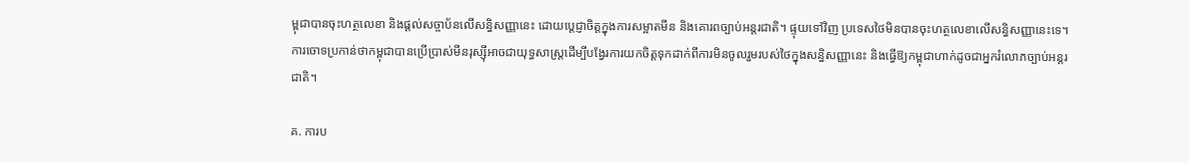ម្ពុជាបានចុះហត្ថលេខា និងផ្តល់សច្ចាប័នលើសន្ធិសញ្ញានេះ ដោយប្តេជ្ញាចិត្តក្នុងការសម្អាតមីន និងគោរពច្បាប់អន្តរជាតិ។ ផ្ទុយទៅវិញ ប្រទេសថៃមិនបានចុះហត្ថលេខាលើសន្ធិសញ្ញានេះទេ។ ការចោទប្រកាន់ថាកម្ពុជាបានប្រើប្រាស់មីនរុស្ស៊ីអាចជាយុទ្ធសាស្ត្រដើម្បីបង្វែរការយកចិត្តទុកដាក់ពីការមិនចូលរួមរបស់ថៃក្នុងសន្ធិសញ្ញានេះ និងធ្វើឱ្យកម្ពុជាហាក់ដូចជាអ្នករំលោភច្បាប់អន្តរជាតិ។

គ. ការប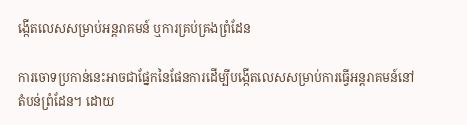ង្កើតលេសសម្រាប់អន្តរាគមន៍ ឬការគ្រប់គ្រងព្រំដែន

ការចោទប្រកាន់នេះអាចជាផ្នែកនៃផែនការដើម្បីបង្កើតលេសសម្រាប់ការធ្វើអន្តរាគមន៍នៅតំបន់ព្រំដែន។ ដោយ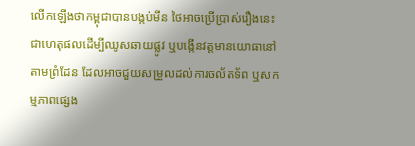លើកឡើងថាកម្ពុជាបានបង្កប់មីន ថៃអាចប្រើប្រាស់រឿងនេះជាហេតុផលដើម្បីឈូសឆាយផ្លូវ ឬបង្កើនវត្តមានយោធានៅតាមព្រំដែន ដែលអាចជួយសម្រួលដល់ការចល័តទ័ព ឬសកម្មភាពផ្សេង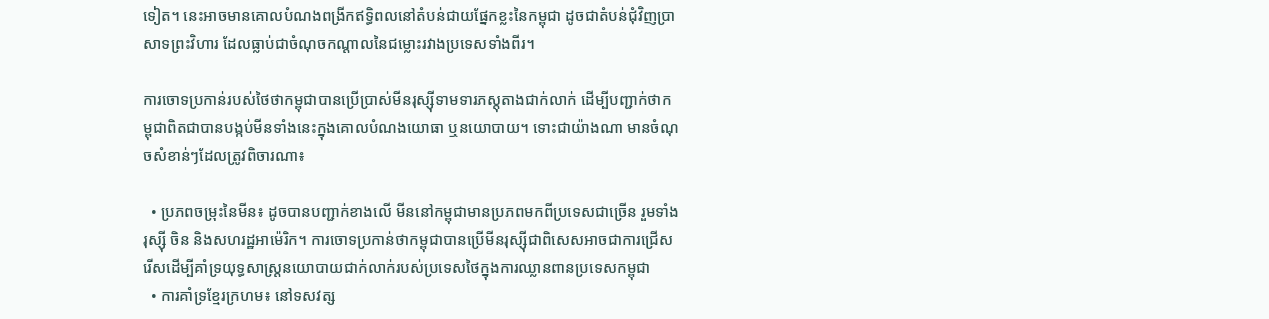ទៀត។ នេះអាចមានគោលបំណងពង្រីកឥទ្ធិពលនៅតំបន់ជាយផ្នែកខ្លះនៃកម្ពុជា ដូចជាតំបន់ជុំវិញប្រាសាទព្រះវិហារ ដែលធ្លាប់ជាចំណុចកណ្តាលនៃជម្លោះរវាងប្រទេសទាំងពីរ។

ការចោទប្រកាន់របស់ថៃថាកម្ពុជាបានប្រើប្រាស់មីនរុស្ស៊ីទាមទារភស្តុតាងជាក់លាក់ ដើម្បីបញ្ជាក់ថាកម្ពុជាពិតជាបានបង្កប់មីនទាំងនេះក្នុងគោលបំណងយោធា ឬនយោបាយ។ ទោះជាយ៉ាងណា មានចំណុចសំខាន់ៗដែលត្រូវពិចារណា៖

  • ប្រភពចម្រុះនៃមីន៖ ដូចបានបញ្ជាក់ខាងលើ មីននៅកម្ពុជាមានប្រភពមកពីប្រទេសជាច្រើន រួមទាំងរុស្ស៊ី ចិន និងសហរដ្ឋអាម៉េរិក។ ការចោទប្រកាន់ថាកម្ពុជាបានប្រើមីនរុស្ស៊ីជាពិសេសអាចជាការជ្រើសរើសដើម្បីគាំទ្រយុទ្ធសាស្ត្រនយោបាយជាក់លាក់របស់ប្រទេសថៃក្នុងការឈ្លានពានប្រទេសកម្ពុជា
  • ការគាំទ្រខ្មែរក្រហម៖ នៅទសវត្ស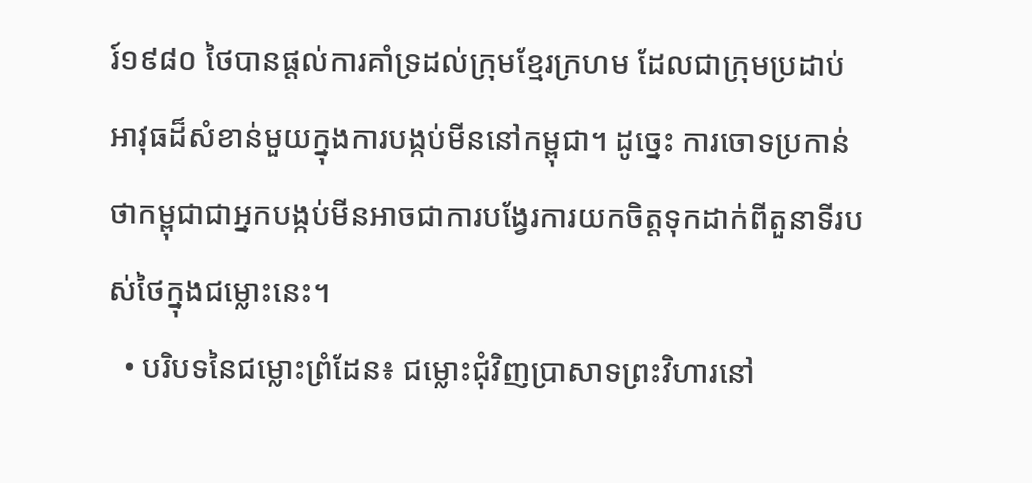រ៍១៩៨០ ថៃបានផ្តល់ការគាំទ្រដល់ក្រុមខ្មែរក្រហម ដែលជាក្រុមប្រដាប់អាវុធដ៏សំខាន់មួយក្នុងការបង្កប់មីននៅកម្ពុជា។ ដូច្នេះ ការចោទប្រកាន់ថាកម្ពុជាជាអ្នកបង្កប់មីនអាចជាការបង្វែរការយកចិត្តទុកដាក់ពីតួនាទីរបស់ថៃក្នុងជម្លោះនេះ។
  • បរិបទនៃជម្លោះព្រំដែន៖ ជម្លោះជុំវិញប្រាសាទព្រះវិហារនៅ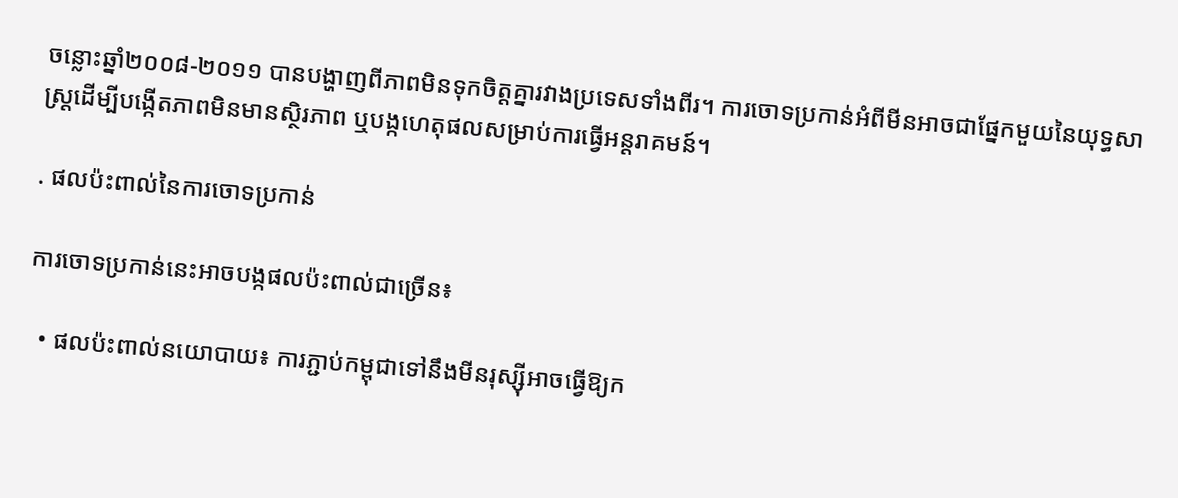ចន្លោះឆ្នាំ២០០៨-២០១១ បានបង្ហាញពីភាពមិនទុកចិត្តគ្នារវាងប្រទេសទាំងពីរ។ ការចោទប្រកាន់អំពីមីនអាចជាផ្នែកមួយនៃយុទ្ធសាស្ត្រដើម្បីបង្កើតភាពមិនមានស្ថិរភាព ឬបង្កហេតុផលសម្រាប់ការធ្វើអន្តរាគមន៍។

. ផលប៉ះពាល់នៃការចោទប្រកាន់

ការចោទប្រកាន់នេះអាចបង្កផលប៉ះពាល់ជាច្រើន៖

  • ផលប៉ះពាល់នយោបាយ៖ ការភ្ជាប់កម្ពុជាទៅនឹងមីនរុស្ស៊ីអាចធ្វើឱ្យក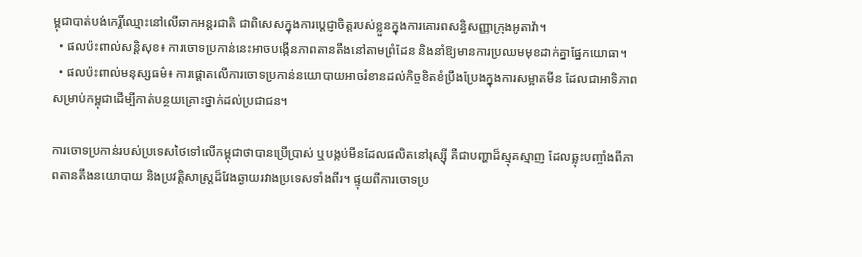ម្ពុជាបាត់បង់កេរ្តិ៍ឈ្មោះនៅលើឆាកអន្តរជាតិ ជាពិសេសក្នុងការប្តេជ្ញាចិត្តរបស់ខ្លួនក្នុងការគោរពសន្ធិសញ្ញាក្រុងអូតាវ៉ា។
  • ផលប៉ះពាល់សន្តិសុខ៖ ការចោទប្រកាន់នេះអាចបង្កើនភាពតានតឹងនៅតាមព្រំដែន និងនាំឱ្យមានការប្រឈមមុខដាក់គ្នាផ្នែកយោធា។
  • ផលប៉ះពាល់មនុស្សធម៌៖ ការផ្តោតលើការចោទប្រកាន់នយោបាយអាចរំខានដល់កិច្ចខិតខំប្រឹងប្រែងក្នុងការសម្អាតមីន ដែលជាអាទិភាពសម្រាប់កម្ពុជាដើម្បីកាត់បន្ថយគ្រោះថ្នាក់ដល់ប្រជាជន។

ការចោទប្រកាន់របស់ប្រទេសថៃទៅលើកម្ពុជាថាបានប្រើប្រាស់ ឬបង្កប់មីនដែលផលិតនៅរុស្ស៊ី គឺជាបញ្ហាដ៏ស្មុគស្មាញ ដែលឆ្លុះបញ្ចាំងពីភាពតានតឹងនយោបាយ និងប្រវត្តិសាស្ត្រដ៏វែងឆ្ងាយរវាងប្រទេសទាំងពីរ។ ផ្ទុយពីការចោទប្រ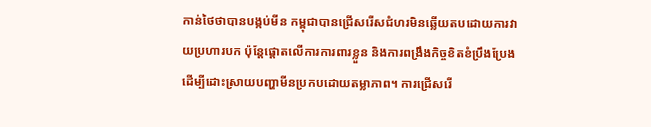កាន់ថៃថាបានបង្កប់មីន កម្ពុជាបានជ្រើសរើសជំហរមិនឆ្លើយតបដោយការវាយប្រហារបក ប៉ុន្តែផ្តោតលើការការពារខ្លួន និងការពង្រឹងកិច្ចខិតខំប្រឹងប្រែងដើម្បីដោះស្រាយបញ្ហាមីនប្រកបដោយតម្លាភាព។ ការជ្រើសរើ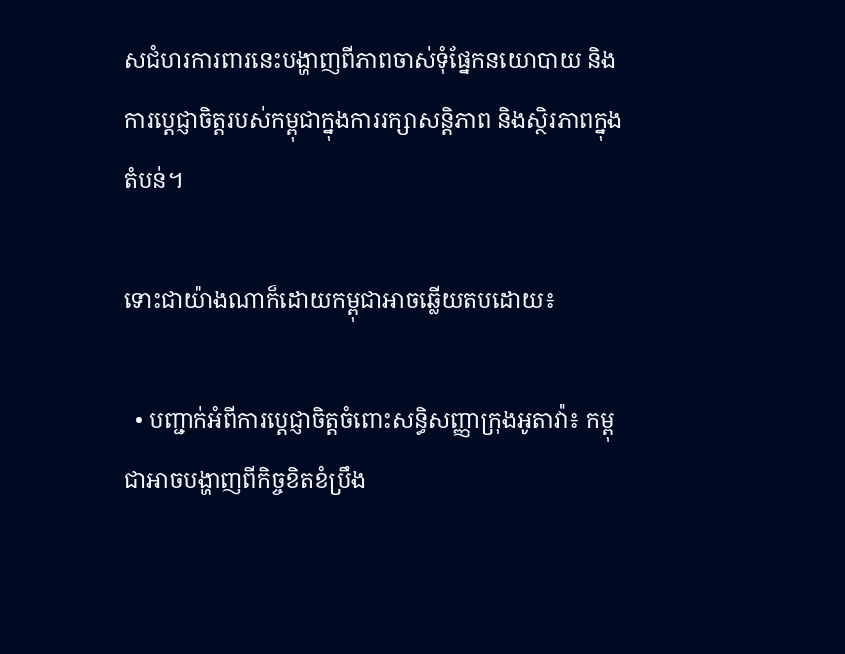សជំហរការពារនេះបង្ហាញពីភាពចាស់ទុំផ្នែកនយោបាយ និងការប្តេជ្ញាចិត្តរបស់កម្ពុជាក្នុងការរក្សាសន្តិភាព និងស្ថិរភាពក្នុងតំបន់។

ទោះជាយ៉ាងណាក៏ដោយកម្ពុជាអាចឆ្លើយតបដោយ៖

  • បញ្ជាក់អំពីការប្តេជ្ញាចិត្តចំពោះសន្ធិសញ្ញាក្រុងអូតាវ៉ា៖ កម្ពុជាអាចបង្ហាញពីកិច្ចខិតខំប្រឹង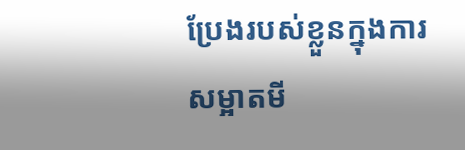ប្រែងរបស់ខ្លួនក្នុងការសម្អាតមី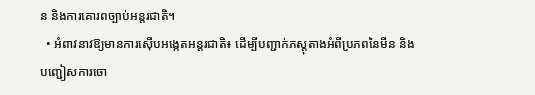ន និងការគោរពច្បាប់អន្តរជាតិ។
  • អំពាវនាវឱ្យមានការស៊ើបអង្កេតអន្តរជាតិ៖ ដើម្បីបញ្ជាក់ភស្តុតាងអំពីប្រភពនៃមីន និងបញ្ជៀសការចោ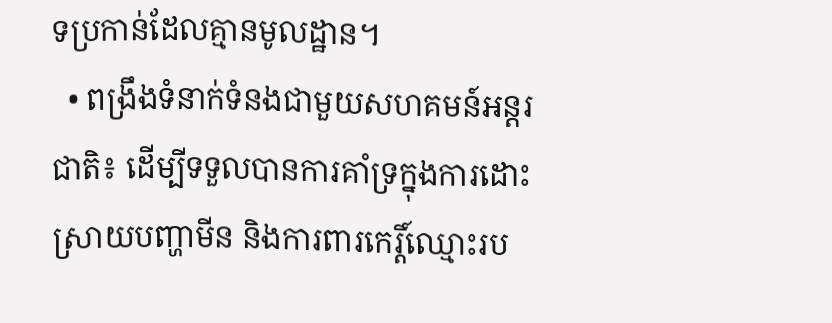ទប្រកាន់ដែលគ្មានមូលដ្ឋាន។
  • ពង្រឹងទំនាក់ទំនងជាមួយសហគមន៍អន្តរជាតិ៖ ដើម្បីទទួលបានការគាំទ្រក្នុងការដោះស្រាយបញ្ហាមីន និងការពារកេរ្តិ៍ឈ្មោះរប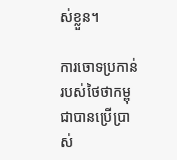ស់ខ្លួន។

ការចោទប្រកាន់របស់ថៃថាកម្ពុជាបានប្រើប្រាស់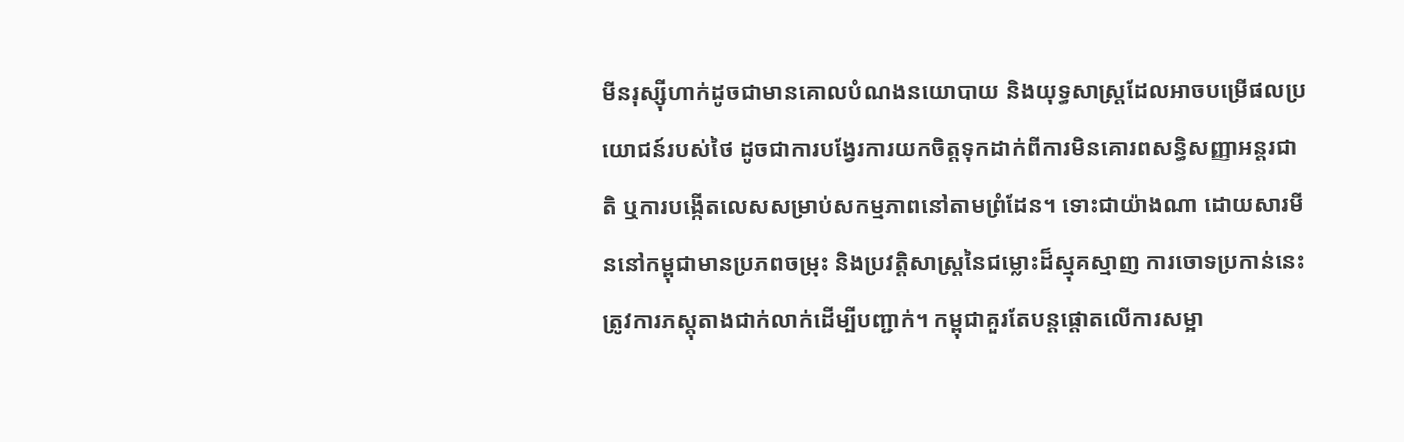មីនរុស្ស៊ីហាក់ដូចជាមានគោលបំណងនយោបាយ និងយុទ្ធសាស្ត្រដែលអាចបម្រើផលប្រយោជន៍របស់ថៃ ដូចជាការបង្វែរការយកចិត្តទុកដាក់ពីការមិនគោរពសន្ធិសញ្ញាអន្តរជាតិ ឬការបង្កើតលេសសម្រាប់សកម្មភាពនៅតាមព្រំដែន។ ទោះជាយ៉ាងណា ដោយសារមីននៅកម្ពុជាមានប្រភពចម្រុះ និងប្រវត្តិសាស្ត្រនៃជម្លោះដ៏ស្មុគស្មាញ ការចោទប្រកាន់នេះត្រូវការភស្តុតាងជាក់លាក់ដើម្បីបញ្ជាក់។ កម្ពុជាគួរតែបន្តផ្តោតលើការសម្អា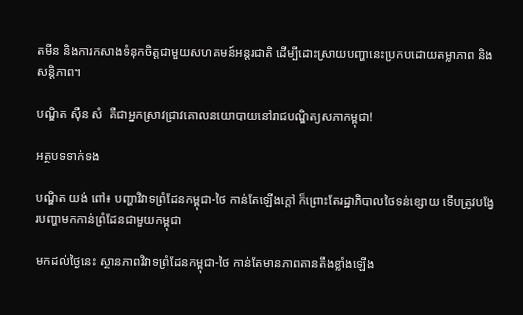តមីន និងការកសាងទំនុកចិត្តជាមួយសហគមន៍អន្តរជាតិ ដើម្បីដោះស្រាយបញ្ហានេះប្រកបដោយតម្លាភាព និងសន្តិភាព។

បណ្ឌិត ស៊ឺន សំ  គឺជាអ្នកស្រាវជ្រាវគោលនយោបាយនៅរាជបណ្ឌិត្យសភាកម្ពុជា!

អត្ថបទទាក់ទង

បណ្ឌិត យង់ ពៅ៖ បញ្ហាវិវាទព្រំដែនកម្ពុជា-ថៃ កាន់តែឡើងក្ដៅ ក៏ព្រោះតែរដ្ឋាភិបាលថៃទន់ខ្សោយ ទើបត្រូវបង្វែរបញ្ហាមកកាន់ព្រំដែនជាមួយកម្ពុជា

មកដល់ថ្ងៃនេះ ស្ថានភាពវិវាទព្រំដែនកម្ពុជា-ថៃ កាន់តែមានភាពតានតឹងខ្លាំងឡើង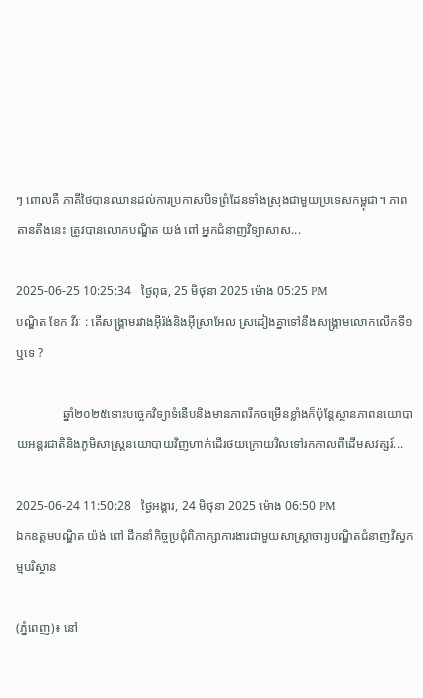ៗ ពោលគឺ ភាគីថៃបានឈានដល់ការប្រកាសបិទព្រំដែនទាំងស្រុងជាមួយប្រទេសកម្ពុជា។ ភាពតានតឹងនេះ ត្រូវបានលោកបណ្ឌិត យង់ ពៅ អ្នកជំនាញវិទ្យាសាស...

2025-06-25 10:25:34   ថ្ងៃពុធ, 25 មិថុនា 2025 ម៉ោង 05:25 PM
បណ្ឌិត ខែក វីរៈ : តើសង្គ្រាមរវាងអ៊ីរ៉ង់និងអ៊ីស្រាអែល ស្រដៀងគ្នាទៅនឹងសង្គ្រាមលោកលើកទី១ឬទេ ?

               ឆ្នាំ២០២៥ទោះបច្ចេកវិទ្យាទំនើបនិងមានភាពរីកចម្រើនខ្លាំងក៏ប៉ុន្តែស្ថានភាពនយោបាយអន្តរជាតិនិងភូមិសាស្ត្រនយោបាយវិញហាក់ដើរថយក្រោយវិលទៅរកកាលពីដើមសវត្សរ៍...

2025-06-24 11:50:28   ថ្ងៃអង្គារ, 24 មិថុនា 2025 ម៉ោង 06:50 PM
ឯកឧត្ដមបណ្ឌិត យ៉ង់ ពៅ ដឹកនាំកិច្ចប្រជុំពិភាក្សាការងារជាមួយសាស្ត្រាចារ្យបណ្ឌិតជំនាញវិស្វកម្មបរិស្ថាន

(ភ្នំពេញ)៖ នៅ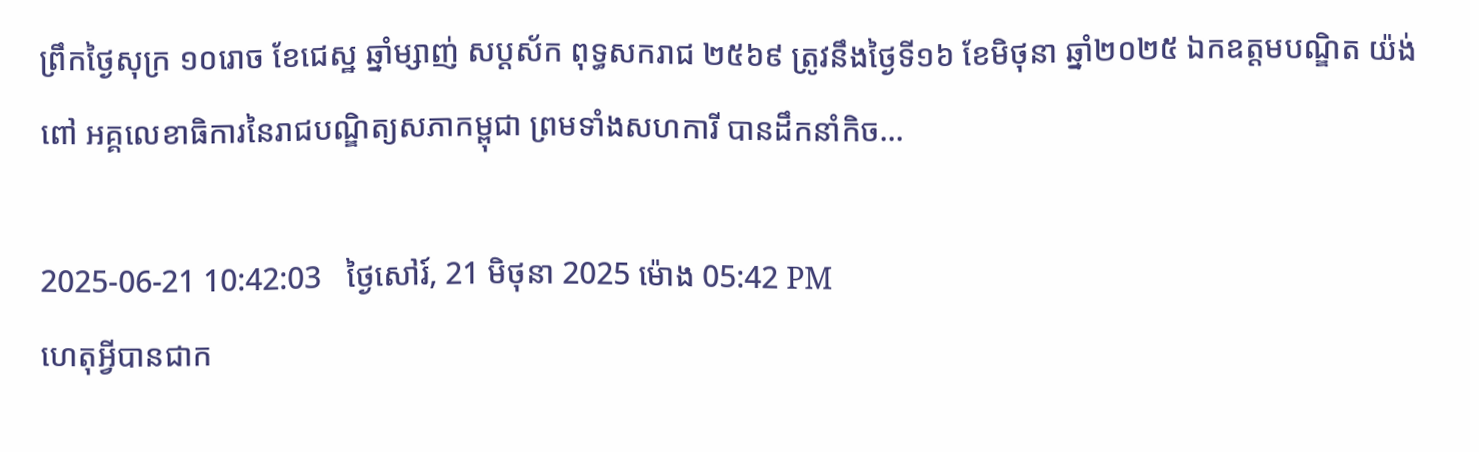ព្រឹកថ្ងៃសុក្រ ១០រោច ខែជេស្ឋ ឆ្នាំម្សាញ់ សប្ដស័ក ពុទ្ធសករាជ ២៥៦៩ ត្រូវនឹងថ្ងៃទី១៦ ខែមិថុនា ឆ្នាំ២០២៥ ឯកឧត្ដមបណ្ឌិត យ៉ង់ ពៅ អគ្គលេខាធិការនៃរាជបណ្ឌិត្យសភាកម្ពុជា ព្រមទាំងសហការី បានដឹកនាំកិច...

2025-06-21 10:42:03   ថ្ងៃសៅរ៍, 21 មិថុនា 2025 ម៉ោង 05:42 PM
ហេតុអ្វីបានជាក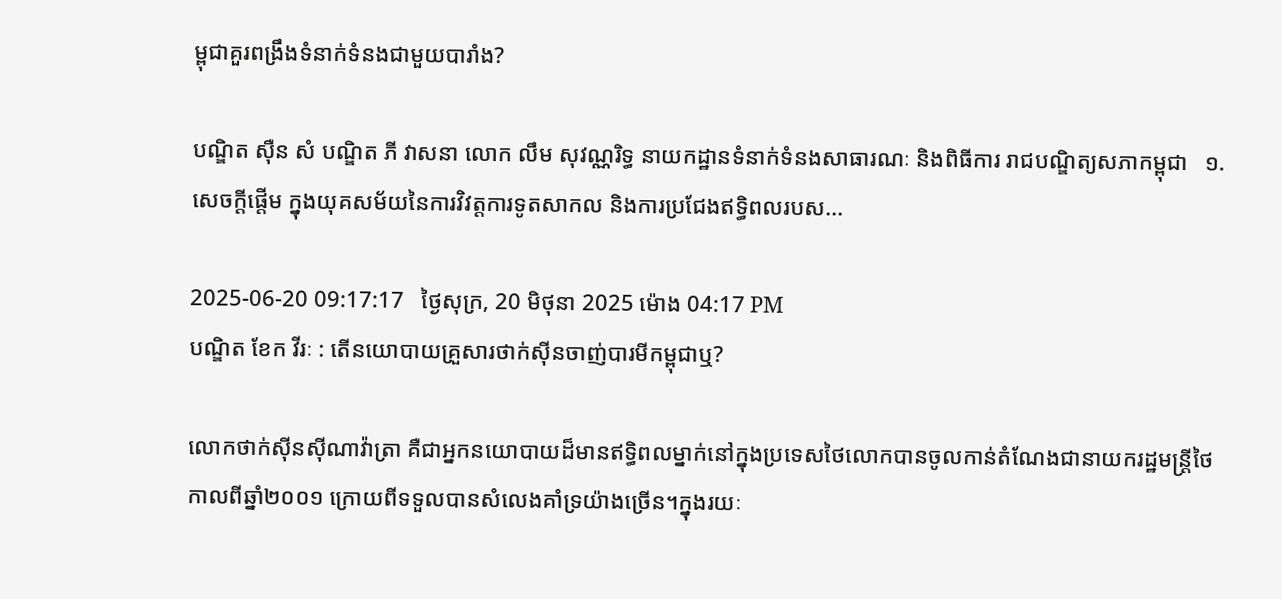ម្ពុជាគួរពង្រឹងទំនាក់ទំនងជាមួយបារាំង?

បណ្ឌិត ស៊ឺន សំ បណ្ឌិត ភី វាសនា លោក លឹម សុវណ្ណរិទ្ធ នាយកដ្ឋានទំនាក់ទំនងសាធារណៈ និងពិធីការ រាជបណ្ឌិត្យសភាកម្ពុជា   ១. សេចក្តីផ្តើម ក្នុងយុគសម័យនៃការវិវត្តការទូតសាកល និងការប្រជែងឥទ្ធិពលរបស...

2025-06-20 09:17:17   ថ្ងៃសុក្រ, 20 មិថុនា 2025 ម៉ោង 04:17 PM
បណ្ឌិត ខែក វីរៈ : តើនយោបាយគ្រួសារថាក់ស៊ីនចាញ់បារមីកម្ពុជាឬ?

លោកថាក់ស៊ីនស៊ីណាវ៉ាត្រា គឺជាអ្នកនយោបាយដ៏មានឥទ្ធិពលម្នាក់នៅក្នុងប្រទេសថៃលោកបានចូលកាន់តំណែងជានាយករដ្ឋមន្ត្រីថៃកាលពីឆ្នាំ២០០១ ក្រោយពីទទួលបានសំលេងគាំទ្រយ៉ាងច្រើន។ក្នុងរយៈ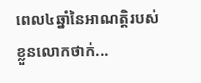ពេល៤ឆ្នាំនៃអាណត្តិរបស់ខ្លួនលោកថាក់...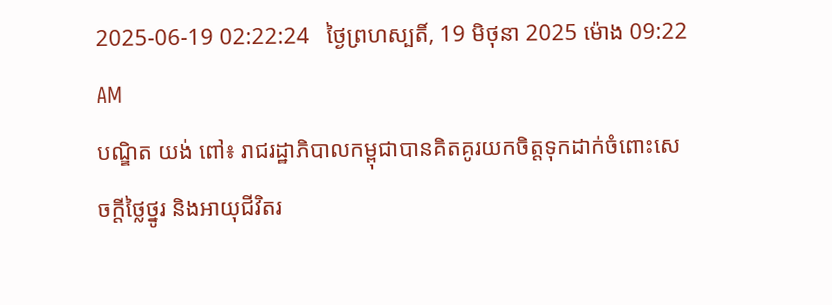2025-06-19 02:22:24   ថ្ងៃព្រហស្បតិ៍, 19 មិថុនា 2025 ម៉ោង 09:22 AM
បណ្ឌិត យង់ ពៅ៖ រាជរដ្ឋាភិបាលកម្ពុជាបានគិតគូរយកចិត្តទុកដាក់ចំពោះសេចក្ដីថ្លៃថ្នូរ និងអាយុជីវិតរ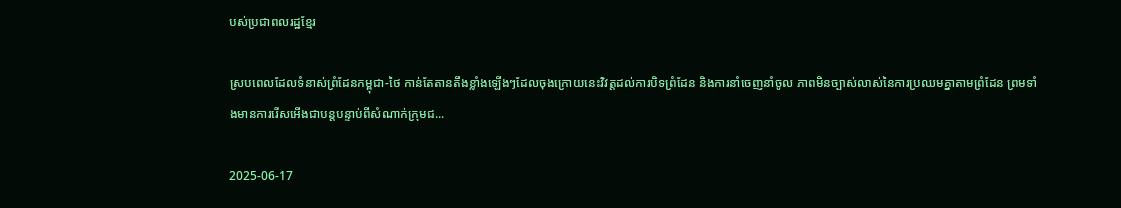បស់ប្រជាពលរដ្ឋខ្មែរ

ស្របពេលដែលទំនាស់ព្រំដែនកម្ពុជា-ថៃ កាន់តែតានតឹងខ្លាំងឡើងៗដែលចុងក្រោយនេះវិវត្តដល់ការបិទព្រំដែន និងការនាំចេញនាំចូល ភាពមិនច្បាស់លាស់នៃការប្រឈមគ្នាតាមព្រំដែន ព្រមទាំងមានការរើសអើងជាបន្តបន្ទាប់ពីសំណាក់ក្រុមជ...

2025-06-17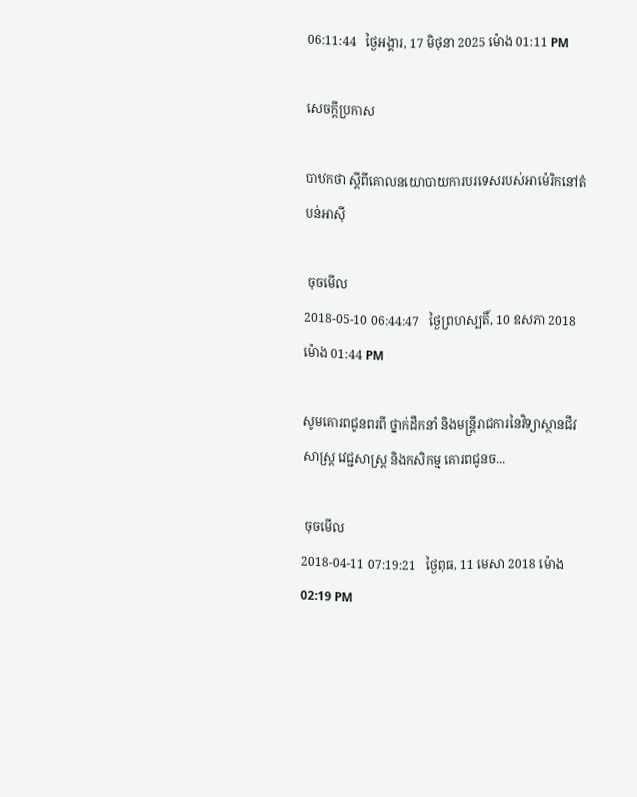06:11:44   ថ្ងៃអង្គារ, 17 មិថុនា 2025 ម៉ោង 01:11 PM

សេចក្តីប្រកាស

បាឋកថា ស្តីពីគោលនយោបាយការបរទេសរបស់អាម៉េរិកនៅតំបន់អាស៊ី

 ចុចមើល
2018-05-10 06:44:47   ថ្ងៃព្រហស្បតិ៍, 10 ឧសភា 2018 ម៉ោង 01:44 PM

សូមគោរពជូនពរពី ថ្នាក់ដឹកនាំ និងមន្រ្តីរាជការនៃវិទ្យាស្ថានជីវសាស្រ្ត វេជ្ជសាស្រ្ត និងកសិកម្ម គោរពជូនច...

 ចុចមើល
2018-04-11 07:19:21   ថ្ងៃពុធ, 11 មេសា 2018 ម៉ោង 02:19 PM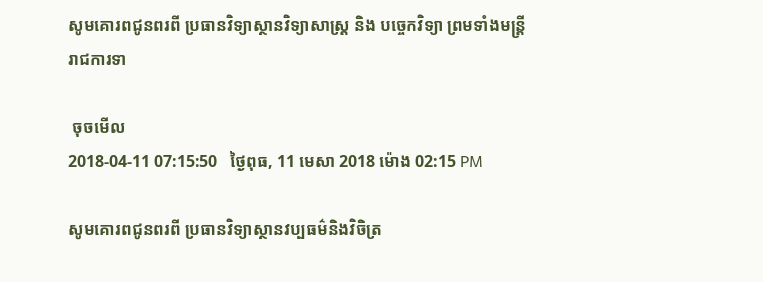សូមគោរពជូនពរពី ប្រធានវិទ្យាស្ថានវិទ្យាសាស្រ្ត និង បច្ចេកវិទ្យា ព្រមទាំងមន្រ្តីរាជការទា

 ចុចមើល
2018-04-11 07:15:50   ថ្ងៃពុធ, 11 មេសា 2018 ម៉ោង 02:15 PM

សូមគោរពជូនពរពី ប្រធានវិទ្យាស្ថានវប្បធម៌និងវិចិត្រ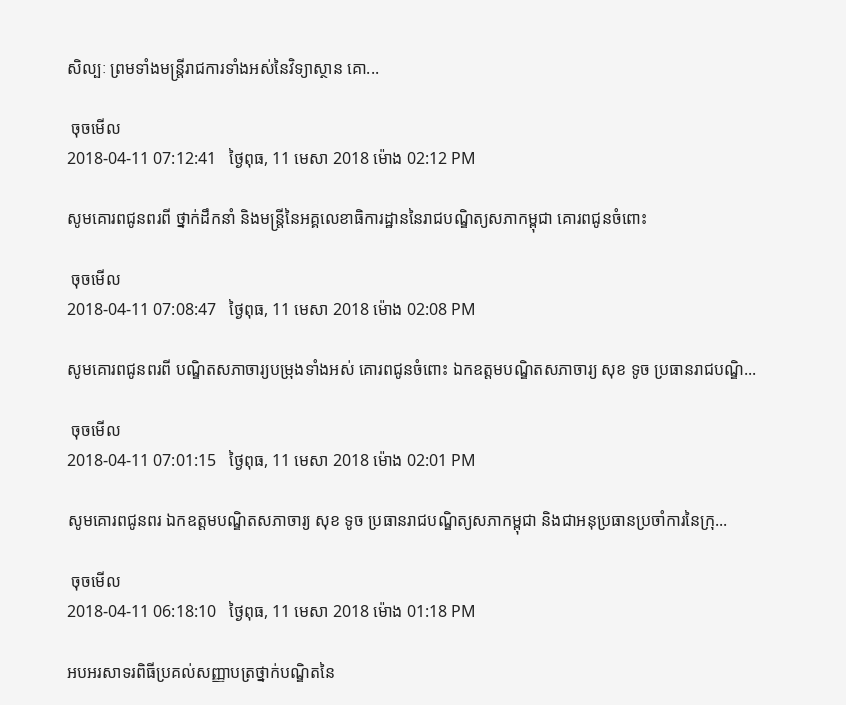សិល្បៈ ព្រមទាំងមន្រ្តីរាជការទាំងអស់នៃវិទ្យាស្ថាន គោ...

 ចុចមើល
2018-04-11 07:12:41   ថ្ងៃពុធ, 11 មេសា 2018 ម៉ោង 02:12 PM

សូមគោរពជូនពរពី ថ្នាក់ដឹកនាំ និងមន្រ្តីនៃអគ្គលេខាធិការដ្ឋាននៃរាជបណ្ឌិត្យសភាកម្ពុជា គោរពជូនចំពោះ

 ចុចមើល
2018-04-11 07:08:47   ថ្ងៃពុធ, 11 មេសា 2018 ម៉ោង 02:08 PM

សូមគោរពជូនពរពី បណ្ឌិតសភាចារ្យបម្រុងទាំងអស់ គោរពជូនចំពោះ ឯកឧត្តមបណ្ឌិតសភាចារ្យ សុខ ទូច ប្រធានរាជបណ្ឌិ...

 ចុចមើល
2018-04-11 07:01:15   ថ្ងៃពុធ, 11 មេសា 2018 ម៉ោង 02:01 PM

សូមគោរពជូនពរ ឯកឧត្តមបណ្ឌិតសភាចារ្យ សុខ ទូច ប្រធានរាជបណ្ឌិត្យសភាកម្ពុជា និងជាអនុប្រធានប្រចាំការនៃក្រុ...

 ចុចមើល
2018-04-11 06:18:10   ថ្ងៃពុធ, 11 មេសា 2018 ម៉ោង 01:18 PM

អបអរសាទរពិធីប្រគល់សញ្ញាបត្រថ្នាក់បណ្ឌិតនៃ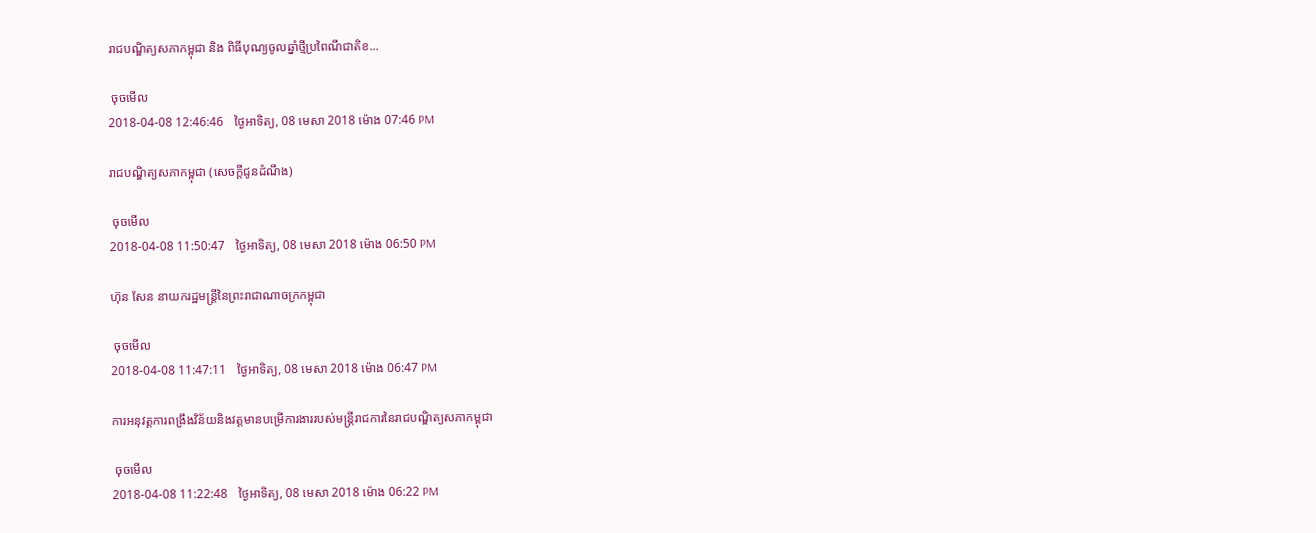រាជបណ្ឌិត្យសភាកម្ពុជា និង ពិធីបុណ្យចូលឆ្នាំថ្មីប្រពៃណីជាតិខ...

 ចុចមើល
2018-04-08 12:46:46   ថ្ងៃអាទិត្យ, 08 មេសា 2018 ម៉ោង 07:46 PM

រាជបណ្ឌិត្យសភាកម្ពុជា (សេចក្តីជូនដំណឹង)

 ចុចមើល
2018-04-08 11:50:47   ថ្ងៃអាទិត្យ, 08 មេសា 2018 ម៉ោង 06:50 PM

ហ៊ុន សែន នាយករដ្ឋមន្ត្រីនៃព្រះរាជាណាចក្រកម្ពុជា

 ចុចមើល
2018-04-08 11:47:11   ថ្ងៃអាទិត្យ, 08 មេសា 2018 ម៉ោង 06:47 PM

ការអនុវត្តការពង្រឹងវិន័យនិងវត្តមានបម្រើការងាររបស់មន្រ្តីរាជការនៃរាជបណ្ឌិត្យសភាកម្ពុជា

 ចុចមើល
2018-04-08 11:22:48   ថ្ងៃអាទិត្យ, 08 មេសា 2018 ម៉ោង 06:22 PM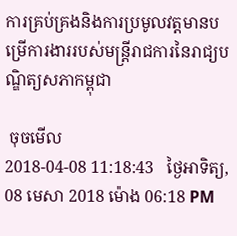ការគ្រប់គ្រងនិងការប្រមូលវត្តមានបម្រើការងាររបស់មន្រ្តីរាជការនៃរាជ្យបណ្ឌិត្យសភាកម្ពុជា

 ចុចមើល
2018-04-08 11:18:43   ថ្ងៃអាទិត្យ, 08 មេសា 2018 ម៉ោង 06:18 PM